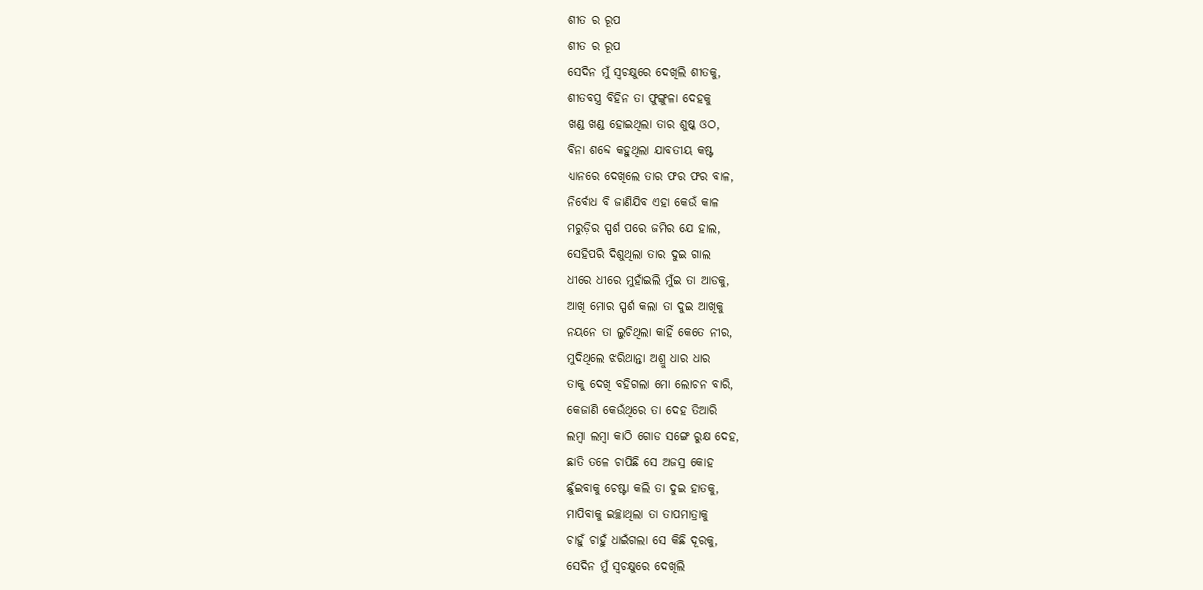ଶୀତ ର ରୂପ
ଶୀତ ର ରୂପ
ସେଦିନ ମୁଁ ସ୍ୱଚକ୍ଷୁରେ ଦେଖିଲି ଶୀତକୁ,
ଶୀତବସ୍ତ୍ର ବିହିନ ତା ଫୁଙ୍ଗୁଳା ଦେହକୁ
ଖଣ୍ଡ ଖଣ୍ଡ ହୋଇଥିଲା ତାର ଶୁଷ୍କ ଓଠ,
ବିନା ଶବ୍ଦେ କହୁଥିଲା ଯାବତୀୟ କଷ୍ଟ
ଧ୍ୟାନରେ ଦେଖିଲେ ତାର ଫର ଫର ବାଳ,
ନିର୍ବୋଧ ବି ଜାଣିଯିବ ଏହା କେଉଁ କାଳ
ମରୁଡ଼ିର ସ୍ପର୍ଶ ପରେ ଜମିର ଯେ ହାଲ,
ସେହିପରି ଦିଶୁଥିଲା ତାର ଦୁଇ ଗାଲ
ଧୀରେ ଧୀରେ ମୁହାଁଇଲି ମୁଁଇ ତା ଆଡକୁ,
ଆଖି ମୋର ସ୍ପର୍ଶ କଲା ତା ଦୁଇ ଆଖିକୁ
ନୟନେ ତା ଲୁଚିଥିଲା କାହିଁ କେତେ ନୀର,
ମୁଦିଥିଲେ ଝରିଥାନ୍ତା ଅଶ୍ରୁ ଧାର ଧାର
ତାକୁ ଦେଖି ବହିଗଲା ମୋ ଲୋଚନ ବାରି,
କେଜାଣି କେଉଁଥିରେ ତା ଦେହ ତିଆରି
ଲମ୍ବା ଲମ୍ବା କାଠି ଗୋଡ ସଙ୍ଗେ ରୁକ୍ଷ ଦେହ,
ଛାତି ତଳେ ଚାପିଛି ସେ ଅଜସ୍ର କୋହ
ଛୁଁଇବାକୁ ଚେଷ୍ଟା କଲି ତା ଦୁଇ ହାତକୁ,
ମାପିବାକୁ ଇଚ୍ଛାଥିଲା ତା ତାପମାତ୍ରାକୁ
ଚାହୁଁ ଚାହୁଁ ଧାଇଁଗଲା ସେ କିଛି ଦୂରକୁ,
ସେଦିନ ମୁଁ ସ୍ୱଚକ୍ଷୁରେ ଦେଖିଲି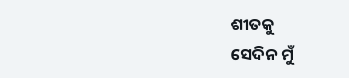ଶୀତକୁ
ସେଦିନ ମୁଁ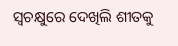ସ୍ୱଚକ୍ଷୁରେ ଦେଖିଲି ଶୀତକୁ